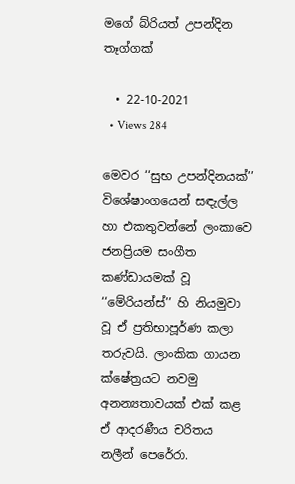මගේ බ්රියත් උපන්දින තෑග්ගක්

  • 22-10-2021
  • Views 284

මෙවර ‘‘සුභ උපන්දිනයක්’’ විශේෂාංගයෙන් සඳැල්ල හා එකතුවන්නේ ලංකාවෙ ජනප්‍රියම සංගීත කණ්ඩායමක් වූ ‘‘මේරියන්ස්’’ හි නියමුවා වූ ඒ ප්‍රතිභාපූර්ණ කලා තරුවයි. ලාංකික ගායන ක්ෂේත්‍රයට නවමු අනන්‍යතාවයක් එක් කළ ඒ ආදරණීය චරිතය නලීන් පෙරේරා.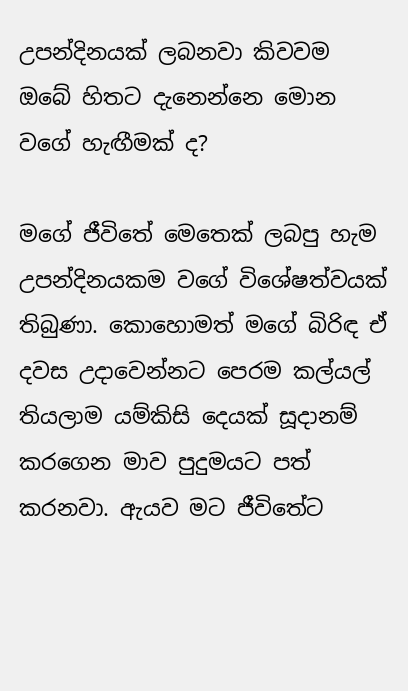උපන්දිනයක් ලබනවා කිවවම ඔබේ හිතට දැනෙන්නෙ මොන වගේ හැඟීමක් ද?

මගේ ජීවිතේ මෙතෙක් ලබපු හැම උපන්දිනයකම වගේ විශේෂත්වයක් තිබුණා. කොහොමත් මගේ බිරිඳ ඒ දවස උදාවෙන්නට පෙරම කල්යල් තියලාම යම්කිසි දෙයක් සූදානම් කරගෙන මාව පුදුමයට පත් කරනවා. ඇයව මට ජීවිතේට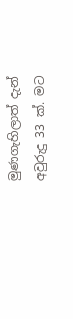මුණගැහිලාත් දැන් අවුරුදු 33 ක්. මට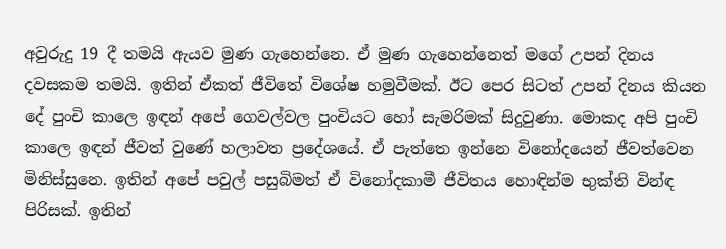අවුරුදු 19 දී තමයි ඇයව මුණ ගැහෙන්නෙ. ඒ මුණ ගැහෙන්නෙත් මගේ උපන් දිනය දවසකම තමයි. ඉතින් ඒකත් ජීවිතේ විශේෂ හමුවීමක්. ඊට පෙර සිටත් උපන් දිනය කියන දේ පුංචි කාලෙ ඉඳන් අපේ ගෙවල්වල පුංචියට හෝ සැමරිමක් සිදුවුණා. මොකද අපි පුංචි කාලෙ ඉඳන් ජීවත් වුණේ හලාවත ප්‍රදේශයේ. ඒ පැත්තෙ ඉන්නෙ විනෝදයෙන් ජීවත්වෙන මිනිස්සුනෙ. ඉතින් අපේ පවුල් පසුබිමත් ඒ විනෝදකාමී ජීවිතය හොඳින්ම භුක්ති වින්ඳ පිරිසක්. ඉතින්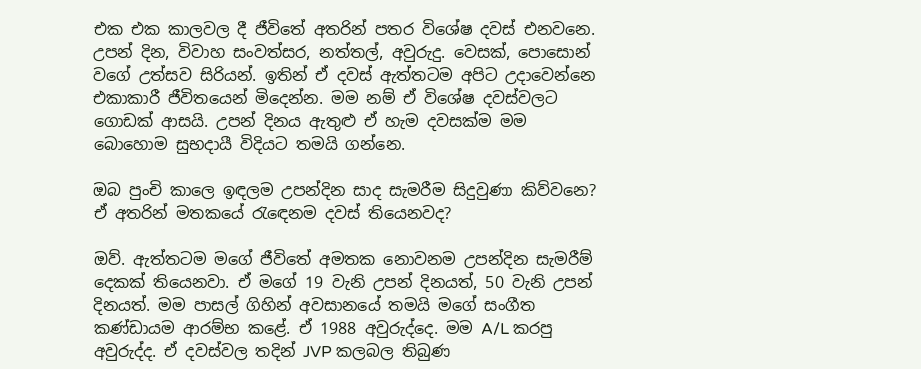එක එක කාලවල දී ජීවිතේ අතරින් පතර විශේෂ දවස් එනවනෙ. උපන් දින, විවාහ සංවත්සර, නත්තල්, අවුරුදු. වෙසක්, පොසොන් වගේ උත්සව සිරියන්. ඉතින් ඒ දවස් ඇත්තටම අපිට උදාවෙන්නෙ එකාකාරී ජීවිතයෙන් මිදෙන්න. මම නම් ඒ විශේෂ දවස්වලට ගොඩක් ආසයි. උපන් දිනය ඇතුළු ඒ හැම දවසක්ම මම බොහොම සුභදායී විදියට තමයි ගන්නෙ.

ඔබ පුංචි කාලෙ ඉඳලම උපන්දින සාද සැමරීම සිදුවුණා කිව්වනෙ? ඒ අතරින් මතකයේ රැඳෙනම දවස් තියෙනවද?

ඔව්. ඇත්තටම මගේ ජීවිතේ අමතක නොවනම උපන්දින සැමරීම් දෙකක් තියෙනවා. ඒ මගේ 19 වැනි උපන් දිනයත්, 50 වැනි උපන් දිනයත්. මම පාසල් ගිහින් අවසානයේ තමයි මගේ සංගීත කණ්ඩායම ආරම්භ කළේ. ඒ 1988 අවුරුද්දෙ. මම A/L කරපු අවුරුද්ද. ඒ දවස්වල තදින් JVP කලබල තිබුණ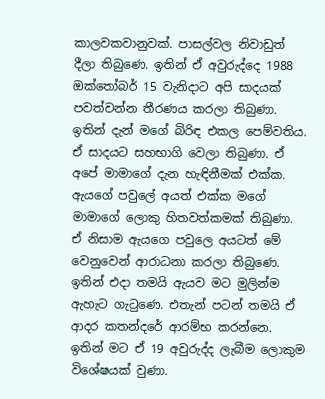කාලවකවානුවක්. පාසල්වල නිවාඩුත් දීලා තිබුණෙ. ඉතින් ඒ අවුරුද්දෙ 1988 ඔක්තෝබර් 15 වැනිදාට අපි සාදයක් පවත්වන්න තීරණය කරලා තිබුණා. ඉතින් දැන් මගේ බිරිඳ එකල පෙම්වතිය. ඒ සාදයට සහභාගි වෙලා තිබුණා. ඒ අපේ මාමාගේ දැන හැඳිනීමක් එක්ක. ඇයගේ පවුලේ අයත් එක්ක මගේ මාමාගේ ලොකු හිතවත්කමක් තිබුණා. ඒ නිසාම ඇයගෙ පවුලෙ අයටත් මේ වෙනුවෙන් ආරාධනා කරලා තිබුණෙ. ඉතින් එදා තමයි ඇයව මට මුලින්ම ඇහැට ගැටුණෙ. එතැන් පටන් තමයි ඒ ආදර කතන්දරේ ආරම්භ කරන්නෙ. ඉතින් මට ඒ 19 අවුරුද්ද ලැබීම ලොකුම විශේෂයක් වුණා.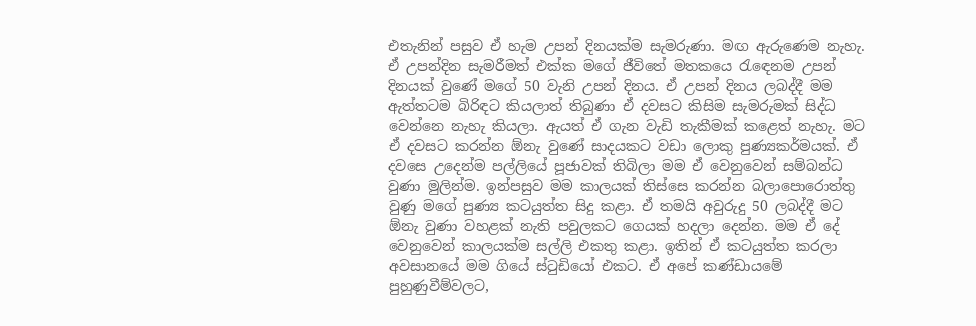එතැනින් පසුව ඒ හැම උපන් දිනයක්ම සැමරුණා. මඟ ඇරුණෙම නැහැ. ඒ උපන්දින සැමරීමත් එක්ක මගේ ජීවිතේ මතකයෙ රැඳෙනම උපන් දිනයක් වුණේ මගේ 50 වැනි උපන් දිනය. ඒ උපන් දිනය ලබද්දී මම ඇත්තටම බිරිඳට කියලාත් තිබුණා ඒ දවසට කිසිම සැමරුමක් සිද්ධ වෙන්නෙ නැහැ කියලා. ඇයත් ඒ ගැන වැඩි තැකීමක් කළෙත් නැහැ. මට ඒ දවසට කරන්න ඕනැ වුණේ සාදයකට වඩා ලොකු පුණ්‍යකර්මයක්. ඒ දවසෙ උදෙන්ම පල්ලියේ පූජාවක් තිබිලා මම ඒ වෙනුවෙන් සම්බන්ධ වුණා මුලින්ම. ඉන්පසුව මම කාලයක් තිස්සෙ කරන්න බලාපොරොත්තු වුණු මගේ පුණ්‍ය කටයුත්ත සිදු කළා. ඒ තමයි අවුරුදු 50 ලබද්දී මට ඕනැ වුණා වහළක් නැති පවුලකට ගෙයක් හදලා දෙන්න. මම ඒ දේ වෙනුවෙන් කාලයක්ම සල්ලි එකතු කළා. ඉතින් ඒ කටයුත්ත කරලා අවසානයේ මම ගියේ ස්ටුඩියෝ එකට. ඒ අපේ කණ්ඩායමේ පුහුණුවීම්වලට,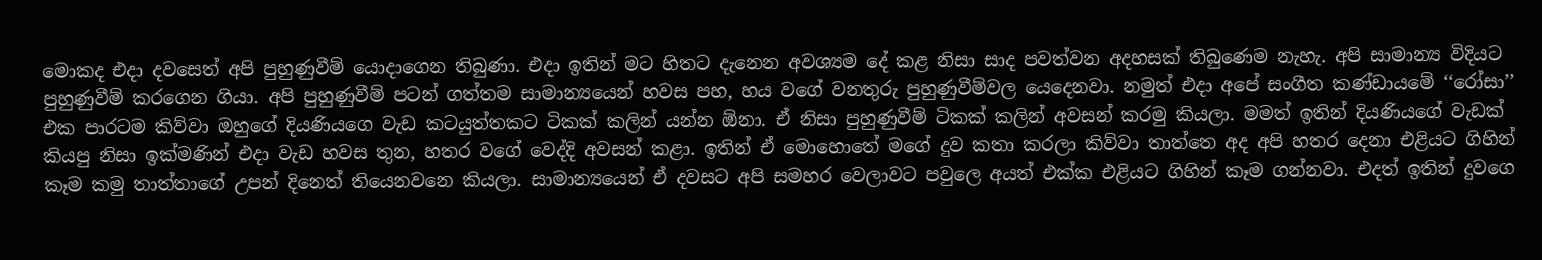මොකද එදා දවසෙත් අපි පුහුණුවීම් යොදාගෙන තිබුණා. එදා ඉතින් මට හිතට දැනෙන අවශ්‍යම දේ කළ නිසා සාද පවත්වන අදහසක් තිබුණෙම නැහැ. අපි සාමාන්‍ය විදියට පුහුණුවීම් කරගෙන ගියා. අපි පුහුණුවීම් පටන් ගත්තම සාමාන්‍යයෙන් හවස පහ, හය වගේ වනතුරු පුහුණුවීම්වල යෙදෙනවා. නමුත් එදා අපේ සංගීත කණ්ඩායමේ ‘‘රෝසා’’ එක පාරටම කිව්වා ඔහුගේ දියණියගෙ වැඩ කටයුත්තකට ටිකක් කලින් යන්න ඕනා. ඒ නිසා පුහුණුවීම් ටිකක් කලින් අවසන් කරමු කියලා. මමත් ඉතින් දියණියගේ වැඩක් කියපු නිසා ඉක්මණින් එදා වැඩ හවස තුන, හතර වගේ වෙද්දි අවසන් කළා. ඉතින් ඒ මොහොතේ මගේ දුව කතා කරලා කිව්වා තාත්තෙ අද අපි හතර දෙනා එළියට ගිහින් කෑම කමු තාත්තාගේ උපන් දිනෙත් තියෙනවනෙ කියලා. සාමාන්‍යයෙන් ඒ දවසට අපි සමහර වෙලාවට පවුලෙ අයත් එක්ක එළියට ගිහින් කෑම ගන්නවා. එදත් ඉතින් දුවගෙ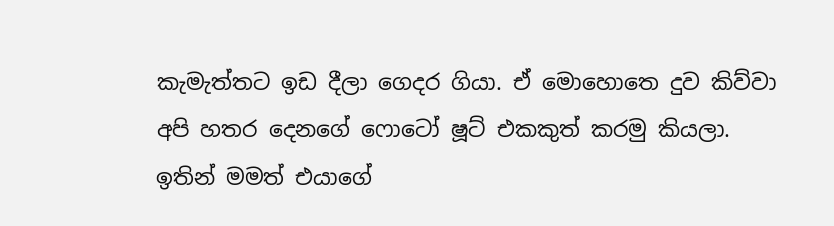කැමැත්තට ඉඩ දීලා ගෙදර ගියා. ඒ මොහොතෙ දුව කිව්වා අපි හතර දෙනගේ ෆොටෝ ෂූට් එකකුත් කරමු කියලා. ඉතින් මමත් එයාගේ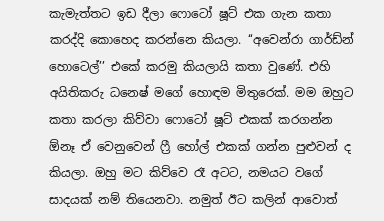කැමැත්තට ඉඩ දීලා ෆොටෝ ෂූට් එක ගැන කතා කරද්දි කොහෙද කරන්නෙ කියලා. ‘‘අවෙන්රා ගාර්ඩ්න් හොටෙල්’’ එකේ කරමු කියලායි කතා වුණේ. එහි අයිතිකරු ධනෙෂ් මගේ හොඳම මිතුරෙක්. මම ඔහුට කතා කරලා කිව්වා ෆොටෝ ෂූට් එකක් කරගන්න ඕනෑ ඒ වෙනුවෙන් ෆ්‍රී හෝල් එකක් ගන්න පුළුවන් ද කියලා. ඔහු මට කිව්වෙ රෑ අටට, නමයට වගේ සාදයක් නම් තියෙනවා. නමුත් ඊට කලින් ආවොත්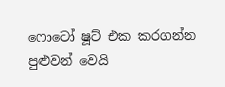ෆොටෝ ෂූට් එක කරගන්න පුළුවන් වෙයි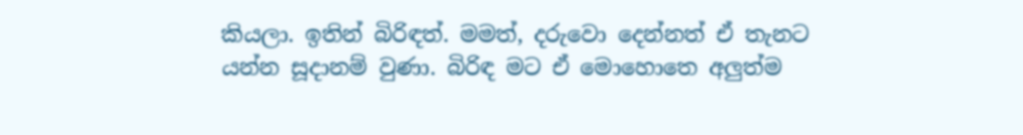කියලා. ඉතින් බිරිඳත්. මමත්, දරුවො දෙන්නත් ඒ තැනට යන්න සූදානම් වුණා. බිරිඳ මට ඒ මොහොතෙ අලුත්ම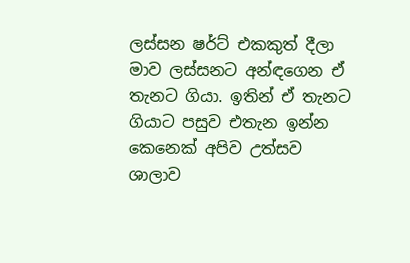ලස්සන ෂර්ට් එකකුත් දීලා මාව ලස්සනට අන්ඳගෙන ඒ තැනට ගියා. ඉතින් ඒ තැනට ගියාට පසුව එතැන ඉන්න කෙනෙක් අපිව උත්සව ශාලාව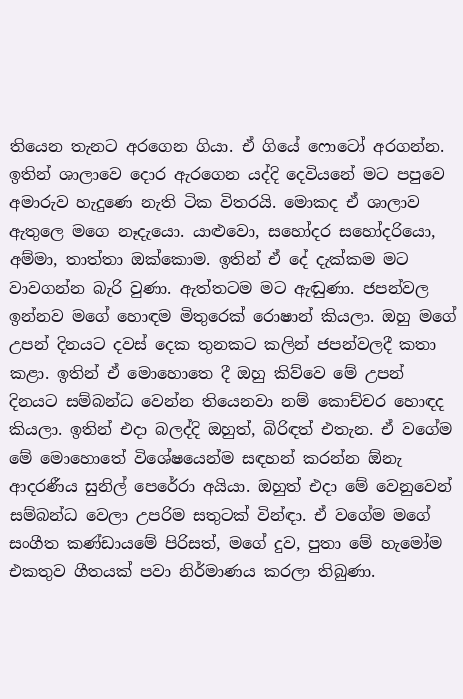තියෙන තැනට අරගෙන ගියා. ඒ ගියේ ෆොටෝ අරගන්න. ඉතින් ශාලාවෙ දොර ඇරගෙන යද්දි දෙවියනේ මට පපුවෙ අමාරුව හැදුණෙ නැති ටික විතරයි. මොකද ඒ ශාලාව ඇතුලෙ මගෙ නෑදැයො. යාළුවො, සහෝදර සහෝදරියො, අම්මා, තාත්තා ඔක්කොම. ඉතින් ඒ දේ දැක්කම මට වාවගන්න බැරි වුණා. ඇත්තටම මට ඇඬුණා. ජපන්වල ඉන්නව මගේ හොඳම මිතුරෙක් රොෂාන් කියලා. ඔහු මගේ උපන් දිනයට දවස් දෙක තුනකට කලින් ජපන්වලදී කතා කළා. ඉතින් ඒ මොහොතෙ දී ඔහු කිව්වෙ මේ උපන් දිනයට සම්බන්ධ වෙන්න තියෙනවා නම් කොච්චර හොඳද කියලා. ඉතින් එදා බලද්දි ඔහුත්, බිරිඳත් එතැන. ඒ වගේම මේ මොහොතේ විශේෂයෙන්ම සඳහන් කරන්න ඕනැ ආදරණීය සුනිල් පෙරේරා අයියා. ඔහුත් එදා මේ වෙනුවෙන් සම්බන්ධ වෙලා උපරිම සතුටක් වින්ඳා. ඒ වගේම මගේ සංගීත කණ්ඩායමේ පිරිසත්, මගේ දුව, පුතා මේ හැමෝම එකතුව ගීතයක් පවා නිර්මාණය කරලා තිබුණා.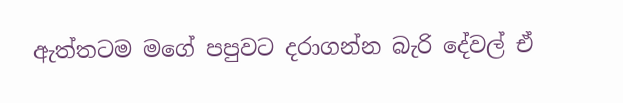ඇත්තටම මගේ පපුවට දරාගන්න බැරි දේවල් ඒ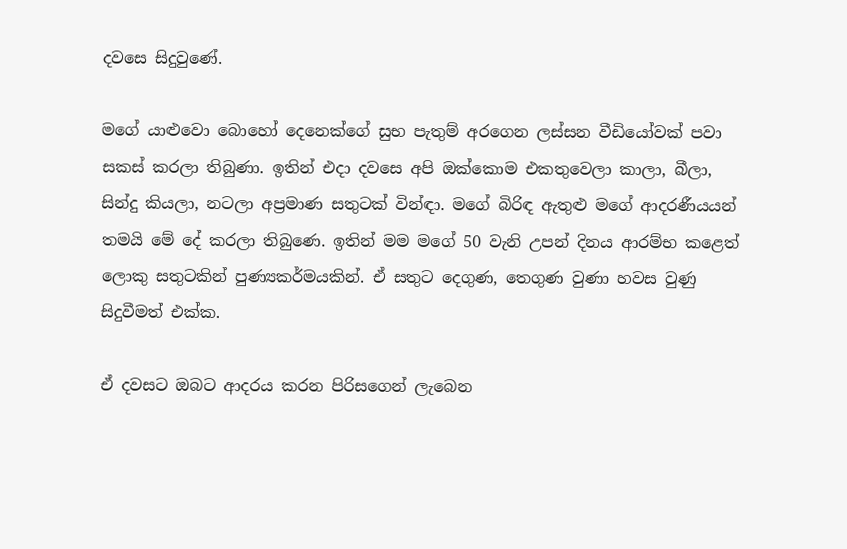දවසෙ සිදුවුණේ.

මගේ යාළුවො බොහෝ දෙනෙක්ගේ සුභ පැතුම් අරගෙන ලස්සන වීඩියෝවක් පවා සකස් කරලා තිබුණා. ඉතින් එදා දවසෙ අපි ඔක්කොම එකතුවෙලා කාලා, බීලා, සින්දු කියලා, නටලා අප්‍රමාණ සතුටක් වින්ඳා. මගේ බිරිඳ ඇතුළු මගේ ආදරණීයයන් තමයි මේ දේ කරලා තිබුණෙ. ඉතින් මම මගේ 50 වැනි උපන් දිනය ආරම්භ කළෙත් ලොකු සතුටකින් පුණ්‍යකර්මයකින්. ඒ සතුට දෙගුණ, තෙගුණ වුණා හවස වුණු සිදුවීමත් එක්ක.

ඒ දවසට ඔබට ආදරය කරන පිරිසගෙන් ලැබෙන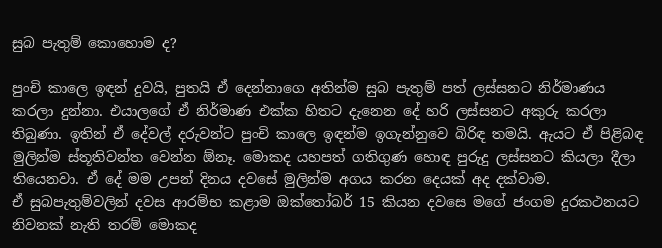සුබ පැතුම් කොහොම ද?

පුංචි කාලෙ ඉඳන් දුවයි, පුතයි ඒ දෙන්නාගෙ අතින්ම සුබ පැතුම් පත් ලස්සනට නිර්මාණය කරලා දුන්නා. එයාලගේ ඒ නිර්මාණ එක්ක හිතට දැනෙන දේ හරි ලස්සනට අකුරු කරලා තිබුණා. ඉතින් ඒ දේවල් දරුවන්ට පුංචි කාලෙ ඉඳන්ම ඉගැන්නුවෙ බිරිඳ තමයි. ඇයට ඒ පිළිබඳ මුලින්ම ස්තූතිවන්ත වෙන්න ඕනෑ. මොකද යහපත් ගතිගුණ හොඳ පුරුදු ලස්සනට කියලා දීලා තියෙනවා. ඒ දේ මම උපන් දිනය දවසේ මුලින්ම අගය කරන දෙයක් අද දක්වාම.
ඒ සුබපැතුම්වලින් දවස ආරම්භ කළාම ඔක්තෝබර් 15 කියන දවසෙ මගේ ජංගම දුරකථනයට නිවනක් නැති තරම් මොකද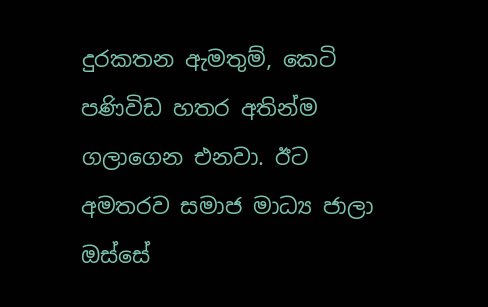දුරකතන ඇමතුම්, කෙටි පණිවිඩ හතර අතින්ම ගලාගෙන එනවා. ඊට අමතරව සමාජ මාධ්‍ය ජාලා ඔස්සේ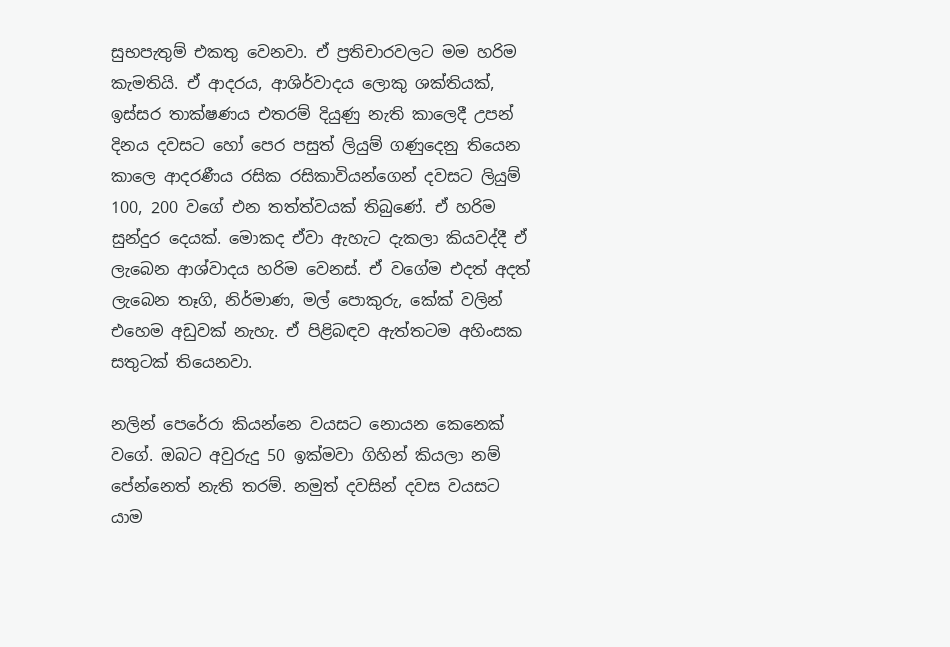සුභපැතුම් එකතු වෙනවා. ඒ ප්‍රතිචාරවලට මම හරිම කැමතියි. ඒ ආදරය, ආශිර්වාදය ලොකු ශක්තියක්, ඉස්සර තාක්ෂණය එතරම් දියුණු නැති කාලෙදී උපන් දිනය දවසට හෝ පෙර පසුත් ලියුම් ගණුදෙනු තියෙන කාලෙ ආදරණීය රසික රසිකාවියන්ගෙන් දවසට ලියුම් 100, 200 වගේ එන තත්ත්වයක් තිබුණේ. ඒ හරිම සුන්දුර දෙයක්. මොකද ඒවා ඇහැට දැකලා කියවද්දී ඒ ලැබෙන ආශ්වාදය හරිම වෙනස්. ඒ වගේම එදත් අදත් ලැබෙන තෑගි, නිර්මාණ, මල් පොකුරු, කේක් වලින් එහෙම අඩුවක් නැහැ. ඒ පිළිබඳව ඇත්තටම අහිංසක සතුටක් තියෙනවා.

නලින් පෙරේරා කියන්නෙ වයසට නොයන කෙනෙක් වගේ. ඔබට අවුරුදු 50 ඉක්මවා ගිහින් කියලා නම් පේන්නෙත් නැති තරම්. නමුත් දවසින් දවස වයසට යාම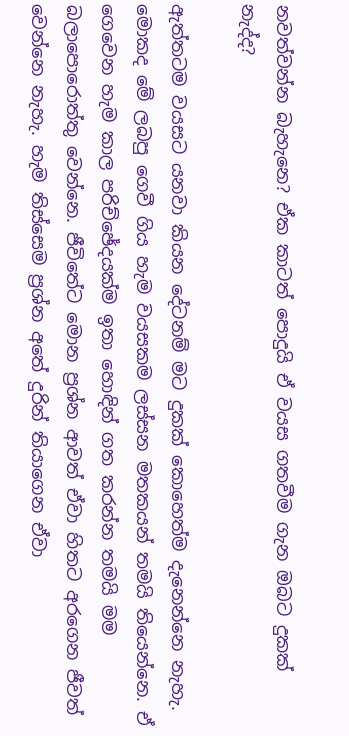නවත්වන්න බැහැනෙ? ඒක කාටත් පොදුයි ඒ වයස ගතවීම ගැන ඔබට දුකක් නැද්ද?

ඇත්තටම වයසට යනවා කියන දේටනම් මට දුකක් කොහෙත්ම දැනෙන්නෙ නැහැ. මොකද මේ ලබපු ගෙවී ගිය හැම වයසකම ලස්සන මතකයන් තමයි තියෙන්නෙ. ඒ ගෙවෙන හැම කාල පරිච්ඡේදයක්ම ඉතා හොඳින් ගත කරන්න තමයි මම බලාපොරොත්තු වෙන්නෙ. ජීවිතේට මොන ප්‍රශ්න ආවත් ඒවා හිතට අරගෙන ජීවත් වෙන්නෙ නැහැ. හැම තිස්සෙම ප්‍රශ්න අතේ දුරින් තියාගෙන ඒවා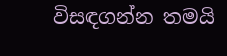විසඳගන්න තමයි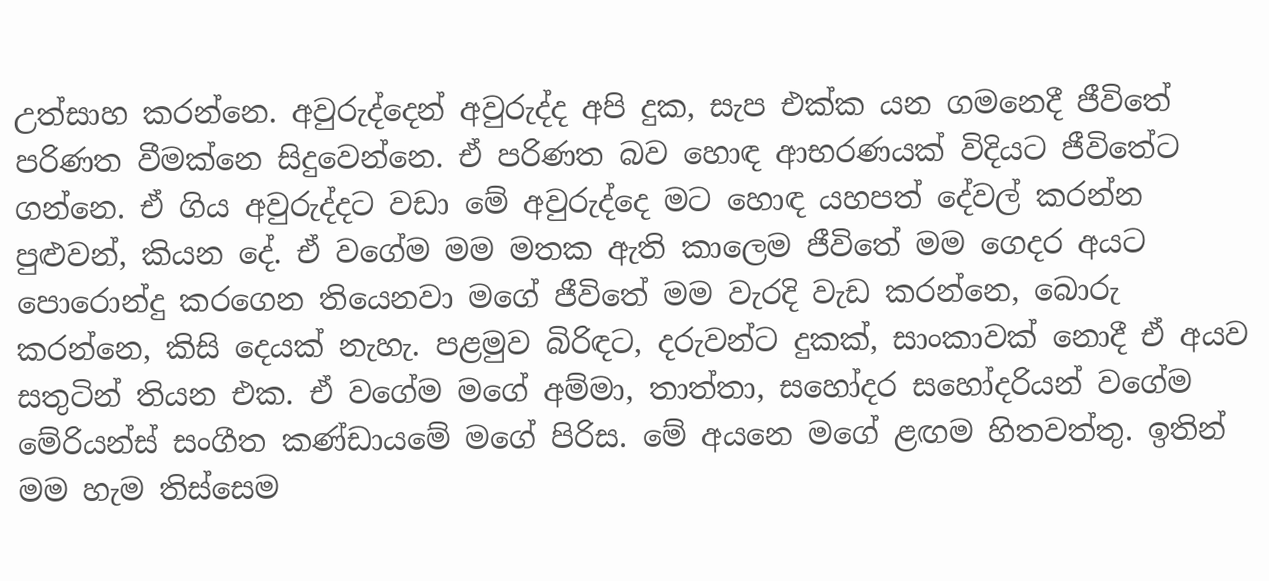උත්සාහ කරන්නෙ. අවුරුද්දෙන් අවුරුද්ද අපි දුක, සැප එක්ක යන ගමනෙදී ජීවිතේ පරිණත වීමක්නෙ සිදුවෙන්නෙ. ඒ පරිණත බව හොඳ ආභරණයක් විදියට ජීවිතේට ගන්නෙ. ඒ ගිය අවුරුද්දට වඩා මේ අවුරුද්දෙ මට හොඳ යහපත් දේවල් කරන්න පුළුවන්, කියන දේ. ඒ වගේම මම මතක ඇති කාලෙම ජීවිතේ මම ගෙදර අයට පොරොන්දු කරගෙන තියෙනවා මගේ ජීවිතේ මම වැරදි වැඩ කරන්නෙ, බොරු කරන්නෙ, කිසි දෙයක් නැහැ. පළමුව බිරිඳට, දරුවන්ට දුකක්, සාංකාවක් නොදී ඒ අයව සතුටින් තියන එක. ඒ වගේම මගේ අම්මා, තාත්තා, සහෝදර සහෝදරියන් වගේම මේරියන්ස් සංගීත කණ්ඩායමේ මගේ පිරිස. මේ අයනෙ මගේ ළඟම හිතවත්තු. ඉතින් මම හැම තිස්සෙම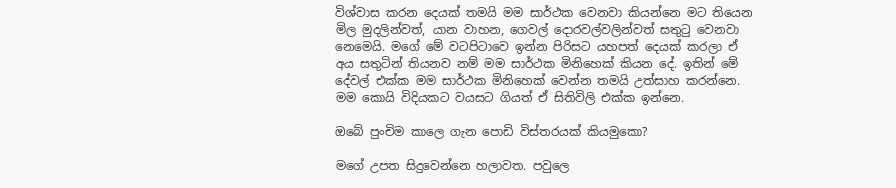විශ්වාස කරන දෙයක් තමයි මම සාර්ථක වෙනවා කියන්නෙ මට තියෙන මිල මුදලින්වත්, යාන වාහන, ගෙවල් දොරවල්වලින්වත් සතුටු වෙනවා නෙමෙයි. මගේ මේ වටපිටාවෙ ඉන්න පිරිසට යහපත් දෙයක් කරලා ඒ අය සතුටින් තියනව නම් මම සාර්ථක මිනිහෙක් කියන දේ. ඉතින් මේ දේවල් එක්ක මම සාර්ථක මිනිහෙක් වෙන්න තමයි උත්සාහ කරන්නෙ. මම කොයි විදියකට වයසට ගියත් ඒ සිතිවිලි එක්ක ඉන්නෙ.

ඔබේ පුංචිම කාලෙ ගැන පොඩි විස්තරයක් කියමුකො?

මගේ උපත සිදුවෙන්නෙ හලාවත. පවුලෙ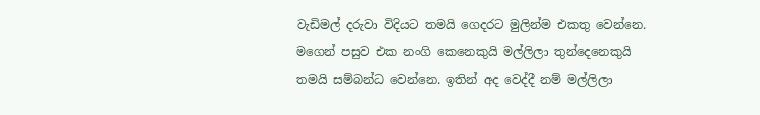වැඩිමල් දරුවා විදියට තමයි ගෙදරට මුලින්ම එකතු වෙන්නෙ. මගෙන් පසුව එක නංගි කෙනෙකුයි මල්ලිලා තුන්දෙනෙකුයි තමයි සම්බන්ධ වෙන්නෙ. ඉතින් අද වෙද්දී නම් මල්ලිලා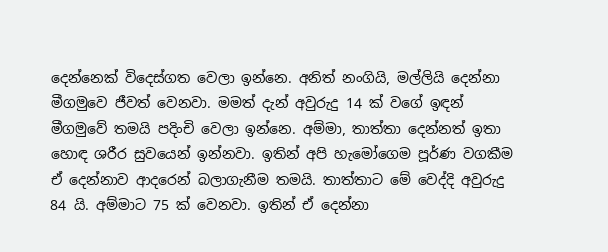දෙන්නෙක් විදෙස්ගත වෙලා ඉන්නෙ. අනිත් නංගියි, මල්ලියි දෙන්නා මීගමුවෙ ජීවත් වෙනවා. මමත් දැන් අවුරුදු 14 ක් වගේ ඉඳන් මීගමුවේ තමයි පදිංචි වෙලා ඉන්නෙ. අම්මා, තාත්තා දෙන්නත් ඉතා හොඳ ශරීර සුවයෙන් ඉන්නවා. ඉතින් අපි හැමෝගෙම පූර්ණ වගකීම ඒ දෙන්නාව ආදරෙන් බලාගැනීම තමයි. තාත්තාට මේ වෙද්දි අවුරුදු 84 යි. අම්මාට 75 ක් වෙනවා. ඉතින් ඒ දෙන්නා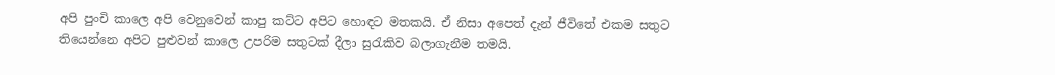අපි පුංචි කාලෙ අපි වෙනුවෙන් කාපු කට්ට අපිට හොඳට මතකයි. ඒ නිසා අපෙත් දැන් ජීවිතේ එකම සතුට තියෙන්නෙ අපිට පුළුවන් කාලෙ උපරිම සතුටක් දීලා සුරැකිව බලාගැනීම තමයි.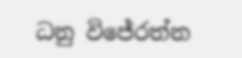ධනු විජේරත්න